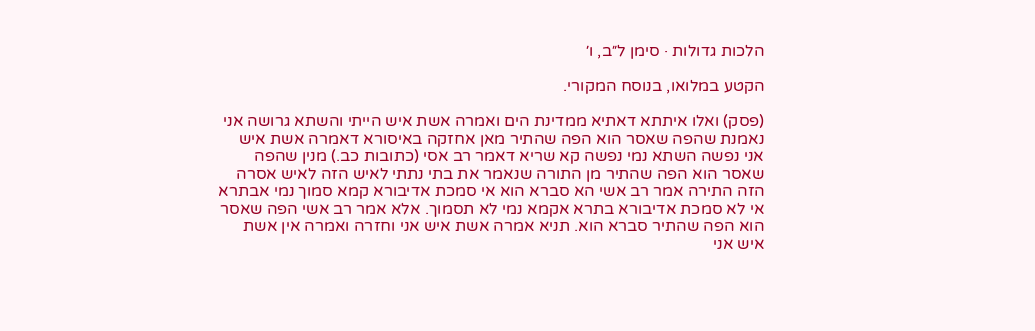הלכות גדולות · סימן ל״ב, ו׳

הקטע במלואו, בנוסח המקורי.

(פסק) ואלו איתתא דאתיא ממדינת הים ואמרה אשת איש הייתי והשתא גרושה אני נאמנת שהפה שאסר הוא הפה שהתיר מאן אחזקה באיסורא דאמרה אשת איש אני נפשה השתא נמי נפשה קא שריא דאמר רב אסי (כתובות כב.) מנין שהפה שאסר הוא הפה שהתיר מן התורה שנאמר את בתי נתתי לאיש הזה לאיש אסרה הזה התירה אמר רב אשי הא סברא הוא אי סמכת אדיבורא קמא סמוך נמי אבתרא אי לא סמכת אדיבורא בתרא אקמא נמי לא תסמוך. אלא אמר רב אשי הפה שאסר הוא הפה שהתיר סברא הוא. תניא אמרה אשת איש אני וחזרה ואמרה אין אשת איש אני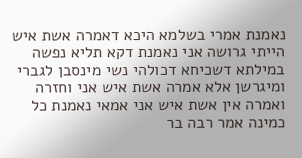נאמנת אמרי בשלמא היכא דאמרה אשת איש הייתי גרושה אני נאמנת דקא תליא נפשה במילתא דשכיחא דכולהי נשי מינסבן לגברי ומיגרשן אלא אמרה אשת איש אני וחזרה ואמרה אין אשת איש אני אמאי נאמנת כל כמינה אמר רבה בר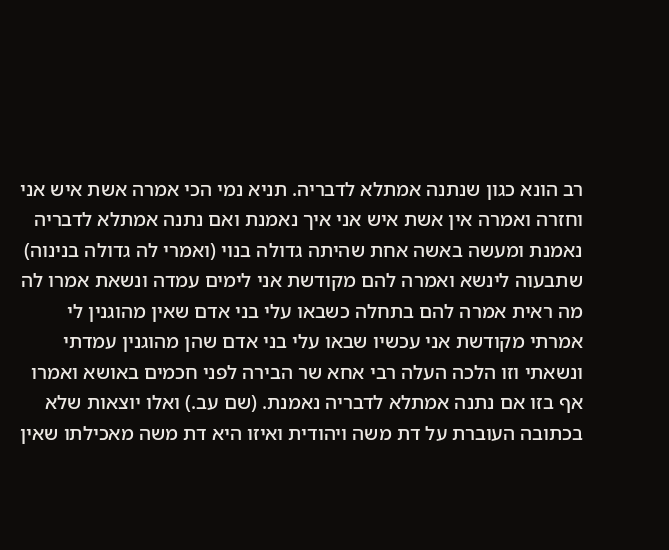רב הונא כגון שנתנה אמתלא לדבריה. תניא נמי הכי אמרה אשת איש אני וחזרה ואמרה אין אשת איש אני איך נאמנת ואם נתנה אמתלא לדבריה נאמנת ומעשה באשה אחת שהיתה גדולה בנוי (ואמרי לה גדולה בנינוה) שתבעוה לינשא ואמרה להם מקודשת אני לימים עמדה ונשאת אמרו לה מה ראית אמרה להם בתחלה כשבאו עלי בני אדם שאין מהוגנין לי אמרתי מקודשת אני עכשיו שבאו עלי בני אדם שהן מהוגנין עמדתי ונשאתי וזו הלכה העלה רבי אחא שר הבירה לפני חכמים באושא ואמרו אף בזו אם נתנה אמתלא לדבריה נאמנת. (שם עב.) ואלו יוצאות שלא בכתובה העוברת על דת משה ויהודית ואיזו היא דת משה מאכילתו שאין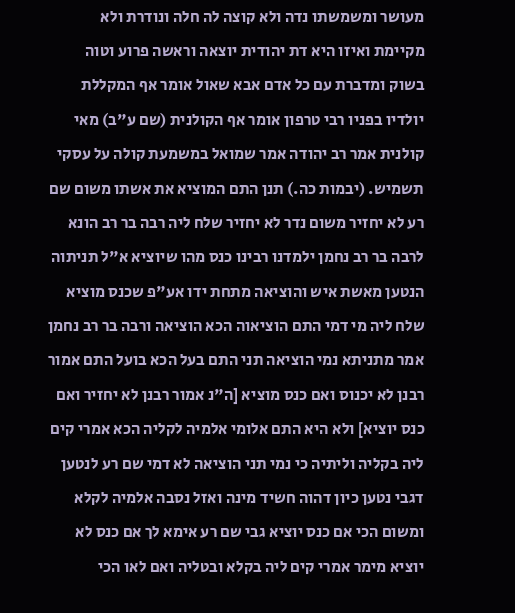מעושר ומשמשתו נדה ולא קוצה לה חלה ונודרת ולא מקיימת ואיזו היא דת יהודית יוצאה וראשה פרוע וטוה בשוק ומדברת עם כל אדם אבא שאול אומר אף המקללת יולדיו בפניו רבי טרפון אומר אף הקולנית (שם ע"ב) מאי קולנית אמר רב יהודה אמר שמואל במשמעת קולה על עסקי תשמיש. (יבמות כה.) תנן התם המוציא את אשתו משום שם רע לא יחזיר משום נדר לא יחזיר שלח ליה רבה בר רב הונא לרבה בר רב נחמן ילמדנו רבינו כנס מהו שיוציא א"ל תניתוה הנטען מאשת איש והוציאה מתחת ידו אע"פ שכנס מוציא שלח ליה מי דמי התם הוציאוה הכא הוציאה ורבה בר רב נחמן אמר מתניתא נמי הוציאה תני התם בעל הכא בועל התם אמור רבנן לא יכנוס ואם כנס מוציא [ה"נ אמור רבנן לא יחזיר ואם כנס יוציא] ולא היא התם אלומי אלמיה לקליה הכא אמרי קים ליה בקליה וליתיה כי נמי תני הוציאה לא דמי שם רע לנטען דגבי נטען כיון דהוה חשיד מינה ואזל נסבה אלמיה לקלא ומשום הכי אם כנס יוציא גבי שם רע אימא לך אם כנס לא יוציא מימר אמרי קים ליה בקלא ובטליה ואם לאו הכי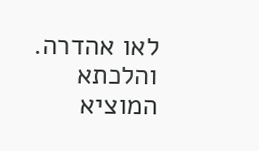לאו אהדרה. והלכתא המוציא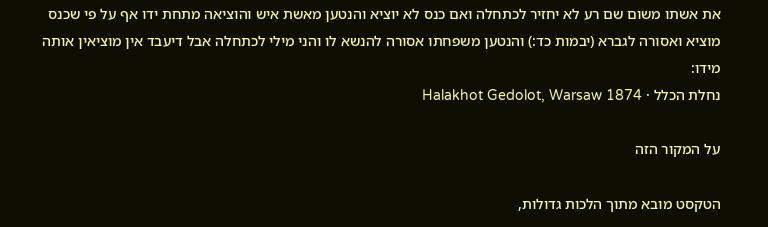את אשתו משום שם רע לא יחזיר לכתחלה ואם כנס לא יוציא והנטען מאשת איש והוציאה מתחת ידו אף על פי שכנס מוציא ואסורה לגברא (יבמות כד:) והנטען משפחתו אסורה להנשא לו והני מילי לכתחלה אבל דיעבד אין מוציאין אותה מידו:
נחלת הכלל · Halakhot Gedolot, Warsaw 1874

על המקור הזה

הטקסט מובא מתוך הלכות גדולות,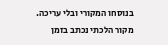בנוסחו המקורי ובלי עריכה. מקור הלכתי נכתב בזמן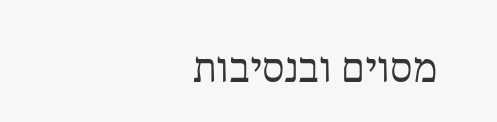מסוים ובנסיבות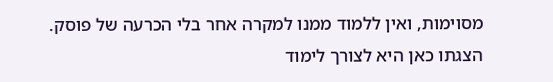מסוימות, ואין ללמוד ממנו למקרה אחר בלי הכרעה של פוסק. הצגתו כאן היא לצורך לימוד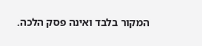המקור בלבד ואינה פסק הלכה.